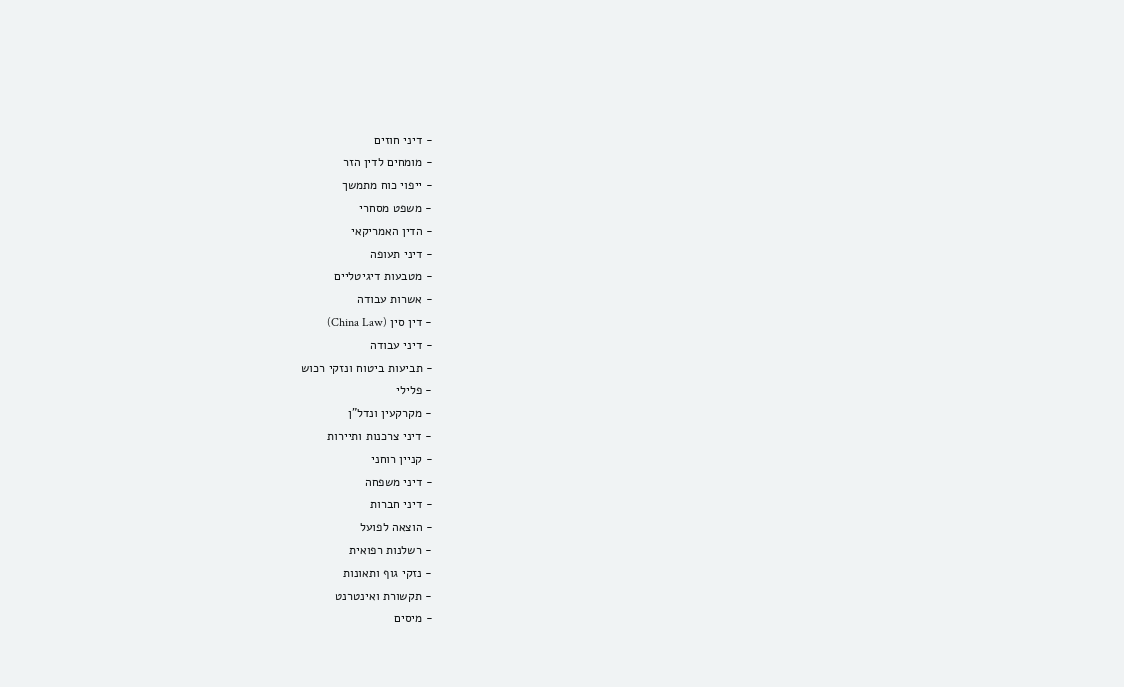- דיני חוזים
- מומחים לדין הזר
- ייפוי כוח מתמשך
- משפט מסחרי
- הדין האמריקאי
- דיני תעופה
- מטבעות דיגיטליים
- אשרות עבודה
- דין סין (China Law)
- דיני עבודה
- תביעות ביטוח ונזקי רכוש
- פלילי
- מקרקעין ונדל"ן
- דיני צרכנות ותיירות
- קניין רוחני
- דיני משפחה
- דיני חברות
- הוצאה לפועל
- רשלנות רפואית
- נזקי גוף ותאונות
- תקשורת ואינטרנט
- מיסים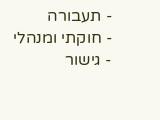- תעבורה
- חוקתי ומנהלי
- גישור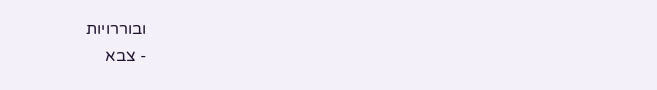ובוררויות
- צבא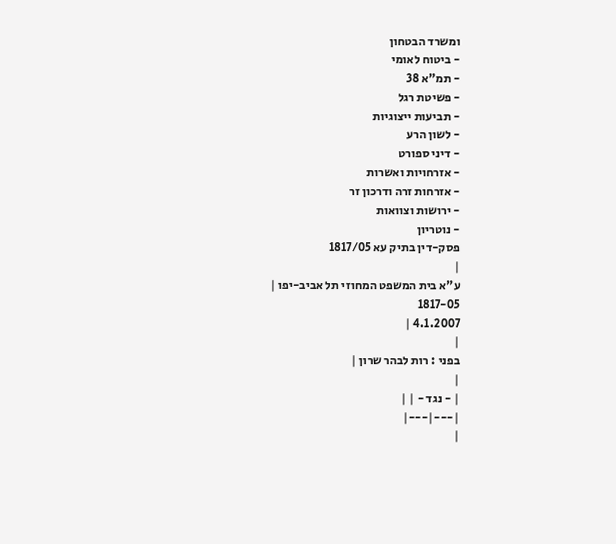ומשרד הבטחון
- ביטוח לאומי
- תמ"א 38
- פשיטת רגל
- תביעות ייצוגיות
- לשון הרע
- דיני ספורט
- אזרחויות ואשרות
- אזרחות זרה ודרכון זר
- ירושות וצוואות
- נוטריון
פסק-דין בתיק עא 1817/05
|
ע"א בית המשפט המחוזי תל אביב-יפו |
1817-05
4.1.2007 |
|
בפני : רות לבהר שרון |
|
| - נגד - | |
|---|---|
|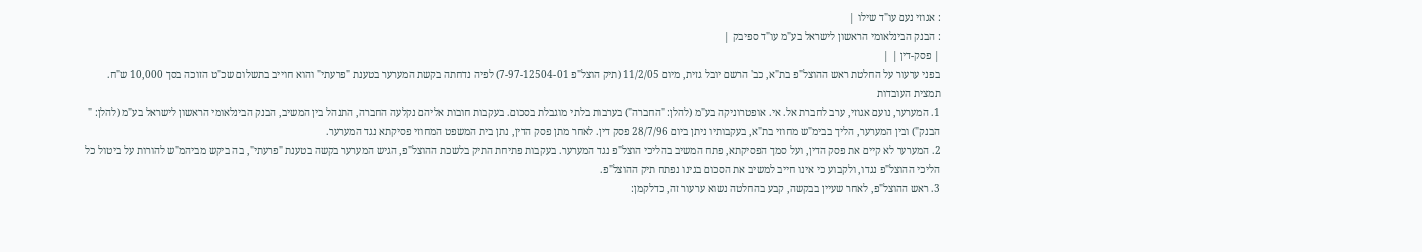: אגוזי נעם עו"ד שילו |
: הבנק הבינלאומי הראשון לישראל בע"מ עו"ד ספיבק |
| פסק-דין | |
בפני ערעור על החלטת ראש ההוצל"פ בת"א, כב' הרשם יובל גזית, מיום 11/2/05 (תיק הוצל"פ 7-97-12504-01) לפיה נדחתה בקשת המערער בטענת "פרעתי" והוא חוייב בתשלום שכ"ט הזוכה בסך 10,000 ש"ח.
תמצית העובדות
1. המערער, נועם אגוזי, ערב לחברת אל. אי. אופטרוניקה בע"מ (להלן: "החברה") בערבות בלתי מוגבלת בסכום. בעקבות חובות אליהם נקלעה החברה, התנהל בין המשיב, הבנק הבינלאומי הראשון לישראל בע"מ (להלן: " הבנק") ובין המערער, הליך בבימ"ש מחוזי בת"א, בעקבותיו ניתן ביום 28/7/96 פסק דין. לאחר מתן פסק הדין, נתן בית המשפט המחוזי פסיקתא נגד המערער.
2. המערער לא קיים את פסק הדין, ועל סמך הפסיקתא, פתח המשיב בהליכי הוצל"פ נגד המערער. בעקבות פתיחת התיק בלשכת ההוצל"פ, הגיש המערער בקשה בטענת "פרעתי", בה ביקש מביהמ"ש להורות על ביטול כל הליכי ההוצל"פ נגדו, ולקבוע כי אינו חייב למשיב את הסכום בגינו נפתח תיק ההוצל"פ.
3. ראש ההוצל"פ, לאחר שעיין בבקשה, קבע בהחלטה נשוא ערעור זה, כדלקמן: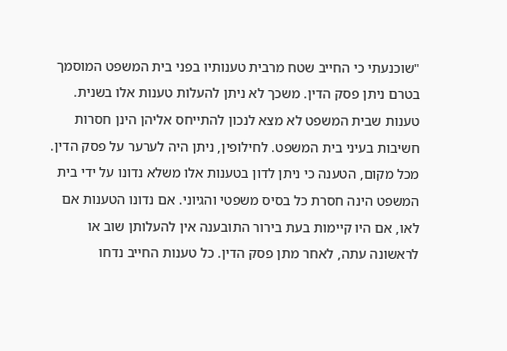"שוכנעתי כי החייב שטח מרבית טענותיו בפני בית המשפט המוסמך בטרם ניתן פסק הדין. משכך לא ניתן להעלות טענות אלו בשנית. טענות שבית המשפט לא מצא לנכון להתייחס אליהן הינן חסרות חשיבות בעיני בית המשפט. לחילופין, ניתן היה לערער על פסק הדין.
מכל מקום, הטענה כי ניתן לדון בטענות אלו משלא נדונו על ידי בית המשפט הינה חסרת כל בסיס משפטי והגיוני. אם נדונו הטענות אם לאו, אם היו קיימות בעת בירור התובענה אין להעלותן שוב או לראשונה עתה, לאחר מתן פסק הדין. כל טענות החייב נדחו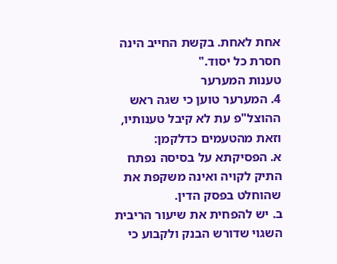אחת לאחת. בקשת החייב הינה חסרת כל יסוד."
טענות המערער
4. המערער טוען כי שגה ראש ההוצל"פ עת לא קיבל טענותיו, וזאת מהטעמים כדלקמן:
א. הפסיקתא על בסיסה נפתח התיק לקויה ואינה משקפת את שהוחלט בפסק הדין.
ב. יש להפחית את שיעור הריבית השגוי שדורש הבנק ולקבוע כי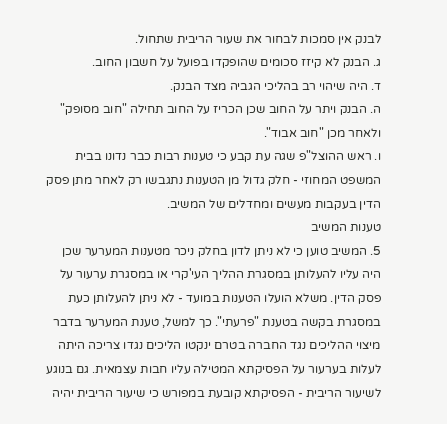לבנק אין סמכות לבחור את שעור הריבית שתחול.
ג. הבנק לא קיזז סכומים שהופקדו בפועל על חשבון החוב.
ד. היה שיהוי רב בהליכי הגביה מצד הבנק.
ה. הבנק ויתר על החוב שכן הכריז על החוב תחילה "חוב מסופק" ולאחר מכן "חוב אבוד".
ו. ראש ההוצל"פ שגה עת קבע כי טענות רבות כבר נדונו בבית המשפט המחוזי - חלק גדול מן הטענות נתגבשו רק לאחר מתן פסק הדין בעקבות מעשים ומחדלים של המשיב.
טענות המשיב
5. המשיב טוען כי לא ניתן לדון בחלק ניכר מטענות המערער שכן היה עליו להעלותן במסגרת ההליך העי'קרי או במסגרת ערעור על פסק הדין. משלא הועלו הטענות במועד - לא ניתן להעלותן כעת במסגרת בקשה בטענת "פרעתי". כך למשל, טענת המערער בדבר מיצוי ההליכים נגד החברה בטרם ינקטו הליכים נגדו צריכה היתה לעלות בערעור על הפסיקתא המטילה עליו חבות עצמאית. גם בנוגע לשיעור הריבית - הפסיקתא קובעת במפורש כי שיעור הריבית יהיה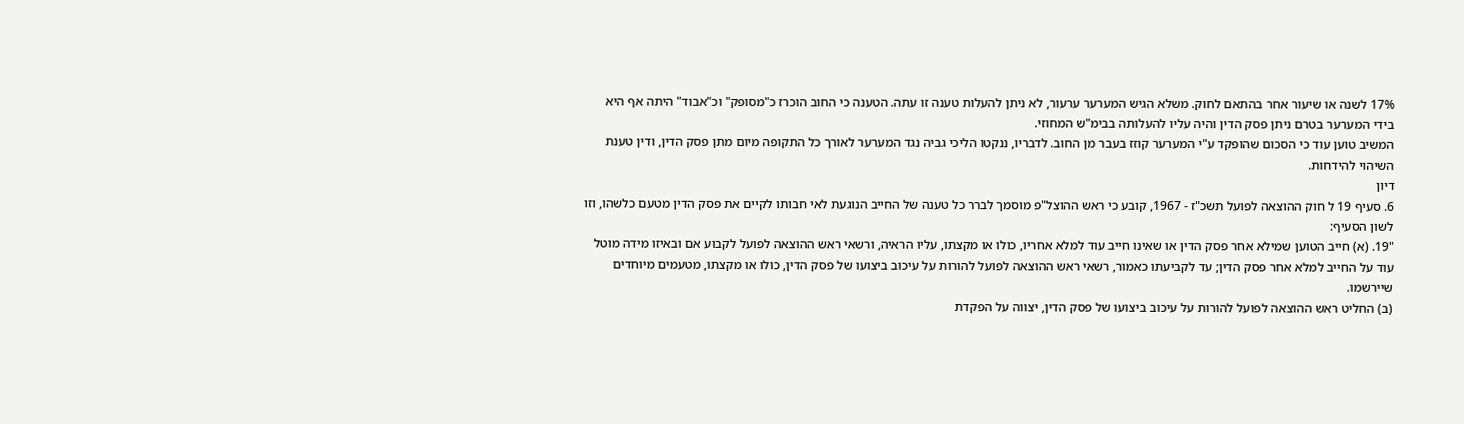17% לשנה או שיעור אחר בהתאם לחוק. משלא הגיש המערער ערעור, לא ניתן להעלות טענה זו עתה. הטענה כי החוב הוכרז כ"מסופק" וכ"אבוד" היתה אף היא בידי המערער בטרם ניתן פסק הדין והיה עליו להעלותה בבימ"ש המחוזי.
המשיב טוען עוד כי הסכום שהופקד ע"י המערער קוזז בעבר מן החוב. לדבריו, ננקטו הליכי גביה נגד המערער לאורך כל התקופה מיום מתן פסק הדין, ודין טענת השיהוי להידחות.
דיון
6. סעיף 19 ל חוק ההוצאה לפועל תשכ"ז - 1967, קובע כי ראש ההוצל"פ מוסמך לברר כל טענה של החייב הנוגעת לאי חבותו לקיים את פסק הדין מטעם כלשהו, וזו לשון הסעיף:
"19. (א) חייב הטוען שמילא אחר פסק הדין או שאינו חייב עוד למלא אחריו, כולו או מקצתו, עליו הראיה, ורשאי ראש ההוצאה לפועל לקבוע אם ובאיזו מידה מוטל עוד על החייב למלא אחר פסק הדין; עד לקביעתו כאמור, רשאי ראש ההוצאה לפועל להורות על עיכוב ביצועו של פסק הדין, כולו או מקצתו, מטעמים מיוחדים שיירשמו.
(ב) החליט ראש ההוצאה לפועל להורות על עיכוב ביצועו של פסק הדין, יצווה על הפקדת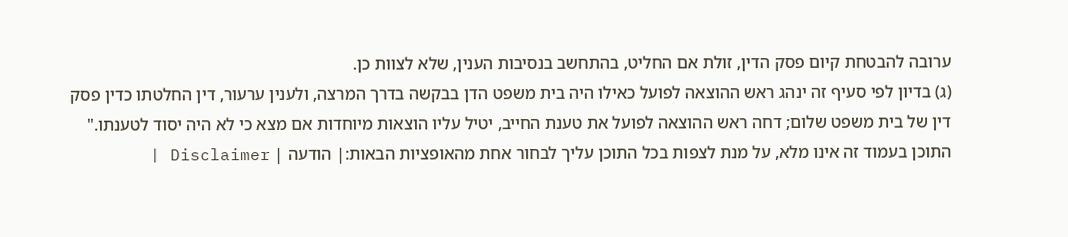ערובה להבטחת קיום פסק הדין, זולת אם החליט, בהתחשב בנסיבות הענין, שלא לצוות כן.
(ג) בדיון לפי סעיף זה ינהג ראש ההוצאה לפועל כאילו היה בית משפט הדן בבקשה בדרך המרצה, ולענין ערעור, דין החלטתו כדין פסק דין של בית משפט שלום; דחה ראש ההוצאה לפועל את טענת החייב, יטיל עליו הוצאות מיוחדות אם מצא כי לא היה יסוד לטענתו."
התוכן בעמוד זה אינו מלא, על מנת לצפות בכל התוכן עליך לבחור אחת מהאופציות הבאות:| הודעה | Disclaimer |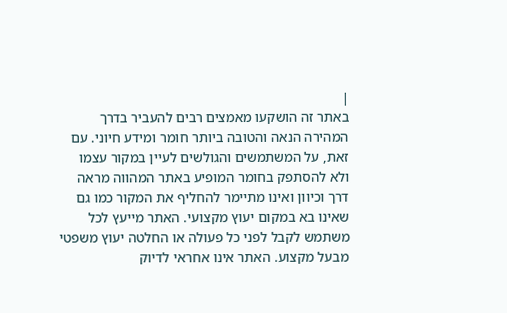|
באתר זה הושקעו מאמצים רבים להעביר בדרך המהירה הנאה והטובה ביותר חומר ומידע חיוני. עם זאת, על המשתמשים והגולשים לעיין במקור עצמו ולא להסתפק בחומר המופיע באתר המהווה מראה דרך וכיוון ואינו מתיימר להחליף את המקור כמו גם שאינו בא במקום יעוץ מקצועי. האתר מייעץ לכל משתמש לקבל לפני כל פעולה או החלטה יעוץ משפטי מבעל מקצוע. האתר אינו אחראי לדיוק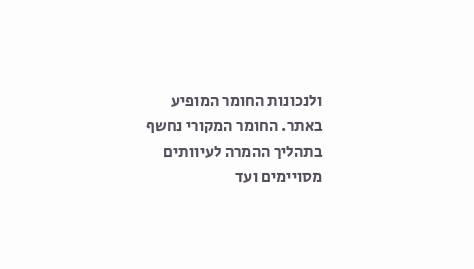ולנכונות החומר המופיע באתר. החומר המקורי נחשף בתהליך ההמרה לעיוותים מסויימים ועד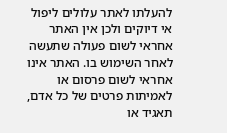להעלתו לאתר עלולים ליפול אי דיוקים ולכן אין האתר אחראי לשום פעולה שתעשה לאחר השימוש בו. האתר אינו אחראי לשום פרסום או לאמיתות פרטים של כל אדם, תאגיד או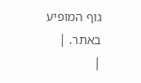גוף המופיע באתר. |
|